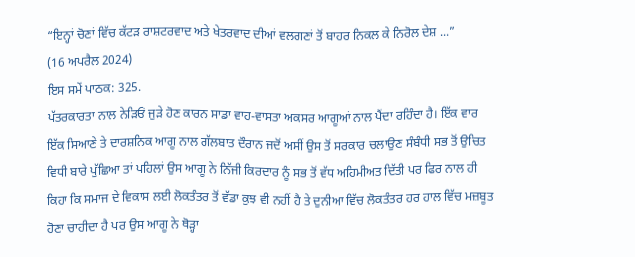“ਇਨ੍ਹਾਂ ਚੋਣਾਂ ਵਿੱਚ ਕੱਟੜ ਰਾਸ਼ਟਰਵਾਦ ਅਤੇ ਖੇਤਰਵਾਦ ਦੀਆਂ ਵਲਗਣਾਂ ਤੋਂ ਬਾਹਰ ਨਿਕਲ ਕੇ ਨਿਰੋਲ ਦੇਸ਼ ...”
(16 ਅਪਰੈਲ 2024)
ਇਸ ਸਮੇਂ ਪਾਠਕ: 325.
ਪੱਤਰਕਾਰਤਾ ਨਾਲ ਨੇੜਿਓਂ ਜੁੜੇ ਹੋਣ ਕਾਰਨ ਸਾਡਾ ਵਾਹ-ਵਾਸਤਾ ਅਕਸਰ ਆਗੂਆਂ ਨਾਲ ਪੈਂਦਾ ਰਹਿੰਦਾ ਹੈ। ਇੱਕ ਵਾਰ ਇੱਕ ਸਿਆਣੇ ਤੇ ਦਾਰਸ਼ਨਿਕ ਆਗੂ ਨਾਲ ਗੱਲਬਾਤ ਦੌਰਾਨ ਜਦੋਂ ਅਸੀਂ ਉਸ ਤੋਂ ਸਰਕਾਰ ਚਲਾਉਣ ਸੰਬੰਧੀ ਸਭ ਤੋਂ ਉਚਿਤ ਵਿਧੀ ਬਾਰੇ ਪੁੱਛਿਆ ਤਾਂ ਪਹਿਲਾਂ ਉਸ ਆਗੂ ਨੇ ਨਿੱਜੀ ਕਿਰਦਾਰ ਨੂੰ ਸਭ ਤੋਂ ਵੱਧ ਅਹਿਮੀਅਤ ਦਿੱਤੀ ਪਰ ਫਿਰ ਨਾਲ ਹੀ ਕਿਹਾ ਕਿ ਸਮਾਜ ਦੇ ਵਿਕਾਸ ਲਈ ਲੋਕਤੰਤਰ ਤੋਂ ਵੱਡਾ ਕੁਝ ਵੀ ਨਹੀਂ ਹੈ ਤੇ ਦੁਨੀਆ ਵਿੱਚ ਲੋਕਤੰਤਰ ਹਰ ਹਾਲ ਵਿੱਚ ਮਜ਼ਬੂਤ ਹੋਣਾ ਚਾਹੀਦਾ ਹੈ ਪਰ ਉਸ ਆਗੂ ਨੇ ਥੋੜ੍ਹਾ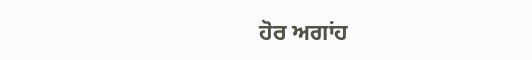ਹੋਰ ਅਗਾਂਹ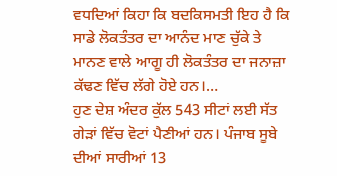ਵਧਦਿਆਂ ਕਿਹਾ ਕਿ ਬਦਕਿਸਮਤੀ ਇਹ ਹੈ ਕਿ ਸਾਡੇ ਲੋਕਤੰਤਰ ਦਾ ਆਨੰਦ ਮਾਣ ਚੁੱਕੇ ਤੇ ਮਾਨਣ ਵਾਲੇ ਆਗੂ ਹੀ ਲੋਕਤੰਤਰ ਦਾ ਜਨਾਜ਼ਾ ਕੱਢਣ ਵਿੱਚ ਲੱਗੇ ਹੋਏ ਹਨ।…
ਹੁਣ ਦੇਸ਼ ਅੰਦਰ ਕੁੱਲ 543 ਸੀਟਾਂ ਲਈ ਸੱਤ ਗੇੜਾਂ ਵਿੱਚ ਵੋਟਾਂ ਪੈਣੀਆਂ ਹਨ। ਪੰਜਾਬ ਸੂਬੇ ਦੀਆਂ ਸਾਰੀਆਂ 13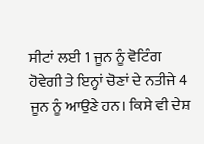ਸੀਟਾਂ ਲਈ 1 ਜੂਨ ਨੂੰ ਵੋਟਿੰਗ ਹੋਵੇਗੀ ਤੇ ਇਨ੍ਹਾਂ ਚੋਣਾਂ ਦੇ ਨਤੀਜੇ 4 ਜੂਨ ਨੂੰ ਆਉਣੇ ਹਨ। ਕਿਸੇ ਵੀ ਦੇਸ਼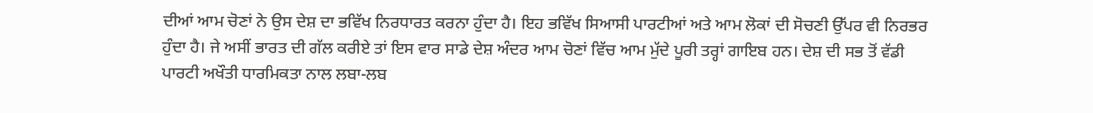ਦੀਆਂ ਆਮ ਚੋਣਾਂ ਨੇ ਉਸ ਦੇਸ਼ ਦਾ ਭਵਿੱਖ ਨਿਰਧਾਰਤ ਕਰਨਾ ਹੁੰਦਾ ਹੈ। ਇਹ ਭਵਿੱਖ ਸਿਆਸੀ ਪਾਰਟੀਆਂ ਅਤੇ ਆਮ ਲੋਕਾਂ ਦੀ ਸੋਚਣੀ ਉੱਪਰ ਵੀ ਨਿਰਭਰ ਹੁੰਦਾ ਹੈ। ਜੇ ਅਸੀਂ ਭਾਰਤ ਦੀ ਗੱਲ ਕਰੀਏ ਤਾਂ ਇਸ ਵਾਰ ਸਾਡੇ ਦੇਸ਼ ਅੰਦਰ ਆਮ ਚੋਣਾਂ ਵਿੱਚ ਆਮ ਮੁੱਦੇ ਪੂਰੀ ਤਰ੍ਹਾਂ ਗਾਇਬ ਹਨ। ਦੇਸ਼ ਦੀ ਸਭ ਤੋਂ ਵੱਡੀ ਪਾਰਟੀ ਅਖੌਤੀ ਧਾਰਮਿਕਤਾ ਨਾਲ ਲਬਾ-ਲਬ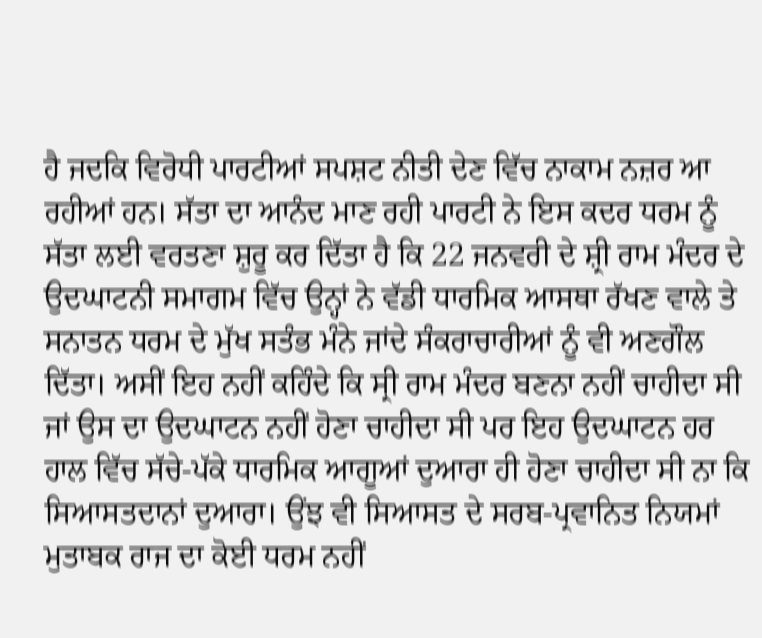ਹੈ ਜਦਕਿ ਵਿਰੋਧੀ ਪਾਰਟੀਆਂ ਸਪਸ਼ਟ ਨੀਤੀ ਦੇਣ ਵਿੱਚ ਨਾਕਾਮ ਨਜ਼ਰ ਆ ਰਹੀਆਂ ਹਨ। ਸੱਤਾ ਦਾ ਆਨੰਦ ਮਾਣ ਰਹੀ ਪਾਰਟੀ ਨੇ ਇਸ ਕਦਰ ਧਰਮ ਨੂੰ ਸੱਤਾ ਲਈ ਵਰਤਣਾ ਸ਼ੁਰੂ ਕਰ ਦਿੱਤਾ ਹੈ ਕਿ 22 ਜਨਵਰੀ ਦੇ ਸ਼੍ਰੀ ਰਾਮ ਮੰਦਰ ਦੇ ਉਦਘਾਟਨੀ ਸਮਾਗਮ ਵਿੱਚ ਉਨ੍ਹਾਂ ਨੇ ਵੱਡੀ ਧਾਰਮਿਕ ਆਸਥਾ ਰੱਖਣ ਵਾਲੇ ਤੇ ਸਨਾਤਨ ਧਰਮ ਦੇ ਮੁੱਖ ਸਤੰਭ ਮੰਨੇ ਜਾਂਦੇ ਸੰਕਰਾਚਾਰੀਆਂ ਨੂੰ ਵੀ ਅਣਗੌਲ ਦਿੱਤਾ। ਅਸੀਂ ਇਹ ਨਹੀਂ ਕਹਿੰਦੇ ਕਿ ਸ੍ਰੀ ਰਾਮ ਮੰਦਰ ਬਣਨਾ ਨਹੀਂ ਚਾਹੀਦਾ ਸੀ ਜਾਂ ਉਸ ਦਾ ਉਦਘਾਟਨ ਨਹੀਂ ਹੋਣਾ ਚਾਹੀਦਾ ਸੀ ਪਰ ਇਹ ਉਦਘਾਟਨ ਹਰ ਹਾਲ ਵਿੱਚ ਸੱਚੇ-ਪੱਕੇ ਧਾਰਮਿਕ ਆਗੂਆਂ ਦੁਆਰਾ ਹੀ ਹੋਣਾ ਚਾਹੀਦਾ ਸੀ ਨਾ ਕਿ ਸਿਆਸਤਦਾਨਾਂ ਦੁਆਰਾ। ਉਂਝ ਵੀ ਸਿਆਸਤ ਦੇ ਸਰਬ-ਪ੍ਰਵਾਨਿਤ ਨਿਯਮਾਂ ਮੁਤਾਬਕ ਰਾਜ ਦਾ ਕੋਈ ਧਰਮ ਨਹੀਂ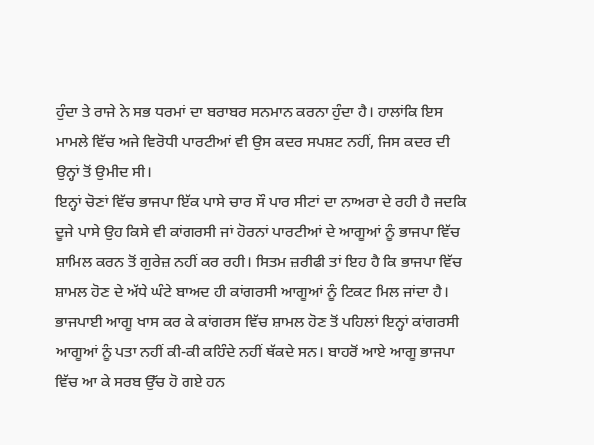ਹੁੰਦਾ ਤੇ ਰਾਜੇ ਨੇ ਸਭ ਧਰਮਾਂ ਦਾ ਬਰਾਬਰ ਸਨਮਾਨ ਕਰਨਾ ਹੁੰਦਾ ਹੈ। ਹਾਲਾਂਕਿ ਇਸ ਮਾਮਲੇ ਵਿੱਚ ਅਜੇ ਵਿਰੋਧੀ ਪਾਰਟੀਆਂ ਵੀ ਉਸ ਕਦਰ ਸਪਸ਼ਟ ਨਹੀਂ, ਜਿਸ ਕਦਰ ਦੀ ਉਨ੍ਹਾਂ ਤੋਂ ਉਮੀਦ ਸੀ।
ਇਨ੍ਹਾਂ ਚੋਣਾਂ ਵਿੱਚ ਭਾਜਪਾ ਇੱਕ ਪਾਸੇ ਚਾਰ ਸੌ ਪਾਰ ਸੀਟਾਂ ਦਾ ਨਾਅਰਾ ਦੇ ਰਹੀ ਹੈ ਜਦਕਿ ਦੂਜੇ ਪਾਸੇ ਉਹ ਕਿਸੇ ਵੀ ਕਾਂਗਰਸੀ ਜਾਂ ਹੋਰਨਾਂ ਪਾਰਟੀਆਂ ਦੇ ਆਗੂਆਂ ਨੂੰ ਭਾਜਪਾ ਵਿੱਚ ਸ਼ਾਮਿਲ ਕਰਨ ਤੋਂ ਗੁਰੇਜ਼ ਨਹੀਂ ਕਰ ਰਹੀ। ਸਿਤਮ ਜ਼ਰੀਫੀ ਤਾਂ ਇਹ ਹੈ ਕਿ ਭਾਜਪਾ ਵਿੱਚ ਸ਼ਾਮਲ ਹੋਣ ਦੇ ਅੱਧੇ ਘੰਟੇ ਬਾਅਦ ਹੀ ਕਾਂਗਰਸੀ ਆਗੂਆਂ ਨੂੰ ਟਿਕਟ ਮਿਲ ਜਾਂਦਾ ਹੈ। ਭਾਜਪਾਈ ਆਗੂ ਖਾਸ ਕਰ ਕੇ ਕਾਂਗਰਸ ਵਿੱਚ ਸ਼ਾਮਲ ਹੋਣ ਤੋਂ ਪਹਿਲਾਂ ਇਨ੍ਹਾਂ ਕਾਂਗਰਸੀ ਆਗੂਆਂ ਨੂੰ ਪਤਾ ਨਹੀਂ ਕੀ-ਕੀ ਕਹਿੰਦੇ ਨਹੀਂ ਥੱਕਦੇ ਸਨ। ਬਾਹਰੋਂ ਆਏ ਆਗੂ ਭਾਜਪਾ ਵਿੱਚ ਆ ਕੇ ਸਰਬ ਉੱਚ ਹੋ ਗਏ ਹਨ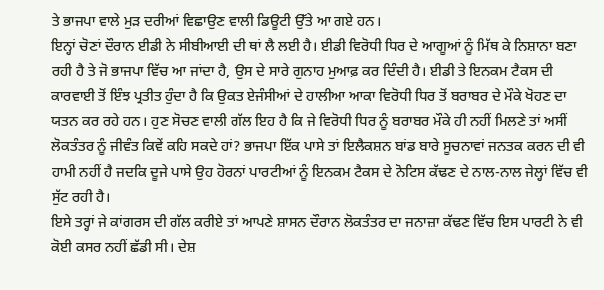ਤੇ ਭਾਜਪਾ ਵਾਲੇ ਮੁੜ ਦਰੀਆਂ ਵਿਛਾਉਣ ਵਾਲੀ ਡਿਊਟੀ ਉੱਤੇ ਆ ਗਏ ਹਨ।
ਇਨ੍ਹਾਂ ਚੋਣਾਂ ਦੌਰਾਨ ਈਡੀ ਨੇ ਸੀਬੀਆਈ ਦੀ ਥਾਂ ਲੈ ਲਈ ਹੈ। ਈਡੀ ਵਿਰੋਧੀ ਧਿਰ ਦੇ ਆਗੂਆਂ ਨੂੰ ਮਿੱਥ ਕੇ ਨਿਸ਼ਾਨਾ ਬਣਾ ਰਹੀ ਹੈ ਤੇ ਜੋ ਭਾਜਪਾ ਵਿੱਚ ਆ ਜਾਂਦਾ ਹੈ, ਉਸ ਦੇ ਸਾਰੇ ਗੁਨਾਹ ਮੁਆਫ਼ ਕਰ ਦਿੰਦੀ ਹੈ। ਈਡੀ ਤੇ ਇਨਕਮ ਟੈਕਸ ਦੀ ਕਾਰਵਾਈ ਤੋਂ ਇੰਝ ਪ੍ਰਤੀਤ ਹੁੰਦਾ ਹੈ ਕਿ ਉਕਤ ਏਜੰਸੀਆਂ ਦੇ ਹਾਲੀਆ ਆਕਾ ਵਿਰੋਧੀ ਧਿਰ ਤੋਂ ਬਰਾਬਰ ਦੇ ਮੌਕੇ ਖੋਹਣ ਦਾ ਯਤਨ ਕਰ ਰਹੇ ਹਨ। ਹੁਣ ਸੋਚਣ ਵਾਲੀ ਗੱਲ ਇਹ ਹੈ ਕਿ ਜੇ ਵਿਰੋਧੀ ਧਿਰ ਨੂੰ ਬਰਾਬਰ ਮੌਕੇ ਹੀ ਨਹੀਂ ਮਿਲਣੇ ਤਾਂ ਅਸੀਂ ਲੋਕਤੰਤਰ ਨੂੰ ਜੀਵੰਤ ਕਿਵੇਂ ਕਹਿ ਸਕਦੇ ਹਾਂ? ਭਾਜਪਾ ਇੱਕ ਪਾਸੇ ਤਾਂ ਇਲੈਕਸ਼ਨ ਬਾਂਡ ਬਾਰੇ ਸੂਚਨਾਵਾਂ ਜਨਤਕ ਕਰਨ ਦੀ ਵੀ ਹਾਮੀ ਨਹੀਂ ਹੈ ਜਦਕਿ ਦੂਜੇ ਪਾਸੇ ਉਹ ਹੋਰਨਾਂ ਪਾਰਟੀਆਂ ਨੂੰ ਇਨਕਮ ਟੈਕਸ ਦੇ ਨੋਟਿਸ ਕੱਢਣ ਦੇ ਨਾਲ-ਨਾਲ ਜੇਲ੍ਹਾਂ ਵਿੱਚ ਵੀ ਸੁੱਟ ਰਹੀ ਹੈ।
ਇਸੇ ਤਰ੍ਹਾਂ ਜੇ ਕਾਂਗਰਸ ਦੀ ਗੱਲ ਕਰੀਏ ਤਾਂ ਆਪਣੇ ਸ਼ਾਸਨ ਦੌਰਾਨ ਲੋਕਤੰਤਰ ਦਾ ਜਨਾਜ਼ਾ ਕੱਢਣ ਵਿੱਚ ਇਸ ਪਾਰਟੀ ਨੇ ਵੀ ਕੋਈ ਕਸਰ ਨਹੀਂ ਛੱਡੀ ਸੀ। ਦੇਸ਼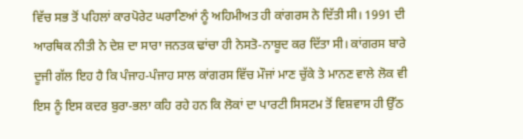ਵਿੱਚ ਸਭ ਤੋਂ ਪਹਿਲਾਂ ਕਾਰਪੋਰੇਟ ਘਰਾਣਿਆਂ ਨੂੰ ਅਹਿਮੀਅਤ ਹੀ ਕਾਂਗਰਸ ਨੇ ਦਿੱਤੀ ਸੀ। 1991 ਦੀ ਆਰਥਿਕ ਨੀਤੀ ਨੇ ਦੇਸ਼ ਦਾ ਸਾਰਾ ਜਨਤਕ ਢਾਂਚਾ ਹੀ ਨੇਸਤੋ-ਨਾਬੂਦ ਕਰ ਦਿੱਤਾ ਸੀ। ਕਾਂਗਰਸ ਬਾਰੇ ਦੂਜੀ ਗੱਲ ਇਹ ਹੈ ਕਿ ਪੰਜਾਹ-ਪੰਜਾਹ ਸਾਲ ਕਾਂਗਰਸ ਵਿੱਚ ਮੌਜਾਂ ਮਾਣ ਚੁੱਕੇ ਤੇ ਮਾਨਣ ਵਾਲੇ ਲੋਕ ਵੀ ਇਸ ਨੂੰ ਇਸ ਕਦਰ ਬੁਰਾ-ਭਲਾ ਕਹਿ ਰਹੇ ਹਨ ਕਿ ਲੋਕਾਂ ਦਾ ਪਾਰਟੀ ਸਿਸਟਮ ਤੋਂ ਵਿਸ਼ਵਾਸ ਹੀ ਉੱਠ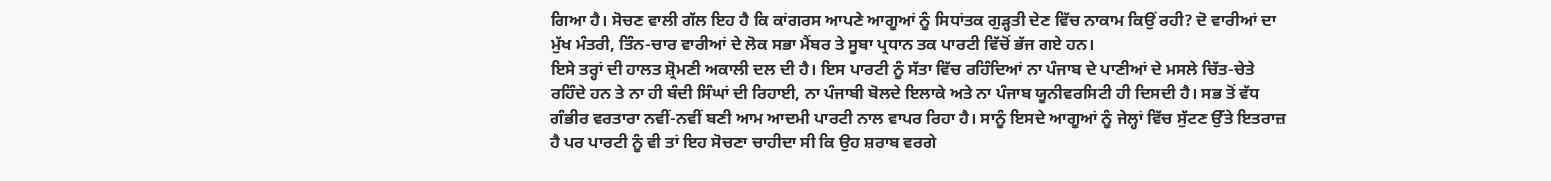ਗਿਆ ਹੈ। ਸੋਚਣ ਵਾਲੀ ਗੱਲ ਇਹ ਹੈ ਕਿ ਕਾਂਗਰਸ ਆਪਣੇ ਆਗੂਆਂ ਨੂੰ ਸਿਧਾਂਤਕ ਗੁੜ੍ਹਤੀ ਦੇਣ ਵਿੱਚ ਨਾਕਾਮ ਕਿਉਂ ਰਹੀ? ਦੋ ਵਾਰੀਆਂ ਦਾ ਮੁੱਖ ਮੰਤਰੀ, ਤਿੰਨ-ਚਾਰ ਵਾਰੀਆਂ ਦੇ ਲੋਕ ਸਭਾ ਮੈਂਬਰ ਤੇ ਸੂਬਾ ਪ੍ਰਧਾਨ ਤਕ ਪਾਰਟੀ ਵਿੱਚੋਂ ਭੱਜ ਗਏ ਹਨ।
ਇਸੇ ਤਰ੍ਹਾਂ ਦੀ ਹਾਲਤ ਸ਼੍ਰੋਮਣੀ ਅਕਾਲੀ ਦਲ ਦੀ ਹੈ। ਇਸ ਪਾਰਟੀ ਨੂੰ ਸੱਤਾ ਵਿੱਚ ਰਹਿੰਦਿਆਂ ਨਾ ਪੰਜਾਬ ਦੇ ਪਾਣੀਆਂ ਦੇ ਮਸਲੇ ਚਿੱਤ-ਚੇਤੇ ਰਹਿੰਦੇ ਹਨ ਤੇ ਨਾ ਹੀ ਬੰਦੀ ਸਿੰਘਾਂ ਦੀ ਰਿਹਾਈ, ਨਾ ਪੰਜਾਬੀ ਬੋਲਦੇ ਇਲਾਕੇ ਅਤੇ ਨਾ ਪੰਜਾਬ ਯੂਨੀਵਰਸਿਟੀ ਹੀ ਦਿਸਦੀ ਹੈ। ਸਭ ਤੋਂ ਵੱਧ ਗੰਭੀਰ ਵਰਤਾਰਾ ਨਵੀਂ-ਨਵੀਂ ਬਣੀ ਆਮ ਆਦਮੀ ਪਾਰਟੀ ਨਾਲ ਵਾਪਰ ਰਿਹਾ ਹੈ। ਸਾਨੂੰ ਇਸਦੇ ਆਗੂਆਂ ਨੂੰ ਜੇਲ੍ਹਾਂ ਵਿੱਚ ਸੁੱਟਣ ਉੱਤੇ ਇਤਰਾਜ਼ ਹੈ ਪਰ ਪਾਰਟੀ ਨੂੰ ਵੀ ਤਾਂ ਇਹ ਸੋਚਣਾ ਚਾਹੀਦਾ ਸੀ ਕਿ ਉਹ ਸ਼ਰਾਬ ਵਰਗੇ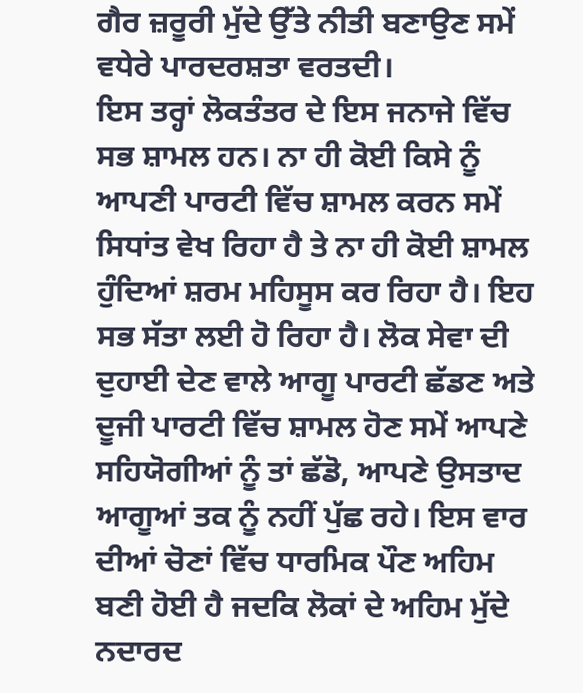ਗੈਰ ਜ਼ਰੂਰੀ ਮੁੱਦੇ ਉੱਤੇ ਨੀਤੀ ਬਣਾਉਣ ਸਮੇਂ ਵਧੇਰੇ ਪਾਰਦਰਸ਼ਤਾ ਵਰਤਦੀ।
ਇਸ ਤਰ੍ਹਾਂ ਲੋਕਤੰਤਰ ਦੇ ਇਸ ਜਨਾਜੇ ਵਿੱਚ ਸਭ ਸ਼ਾਮਲ ਹਨ। ਨਾ ਹੀ ਕੋਈ ਕਿਸੇ ਨੂੰ ਆਪਣੀ ਪਾਰਟੀ ਵਿੱਚ ਸ਼ਾਮਲ ਕਰਨ ਸਮੇਂ ਸਿਧਾਂਤ ਵੇਖ ਰਿਹਾ ਹੈ ਤੇ ਨਾ ਹੀ ਕੋਈ ਸ਼ਾਮਲ ਹੁੰਦਿਆਂ ਸ਼ਰਮ ਮਹਿਸੂਸ ਕਰ ਰਿਹਾ ਹੈ। ਇਹ ਸਭ ਸੱਤਾ ਲਈ ਹੋ ਰਿਹਾ ਹੈ। ਲੋਕ ਸੇਵਾ ਦੀ ਦੁਹਾਈ ਦੇਣ ਵਾਲੇ ਆਗੂ ਪਾਰਟੀ ਛੱਡਣ ਅਤੇ ਦੂਜੀ ਪਾਰਟੀ ਵਿੱਚ ਸ਼ਾਮਲ ਹੋਣ ਸਮੇਂ ਆਪਣੇ ਸਹਿਯੋਗੀਆਂ ਨੂੰ ਤਾਂ ਛੱਡੋ, ਆਪਣੇ ਉਸਤਾਦ ਆਗੂਆਂ ਤਕ ਨੂੰ ਨਹੀਂ ਪੁੱਛ ਰਹੇ। ਇਸ ਵਾਰ ਦੀਆਂ ਚੋਣਾਂ ਵਿੱਚ ਧਾਰਮਿਕ ਪੌਣ ਅਹਿਮ ਬਣੀ ਹੋਈ ਹੈ ਜਦਕਿ ਲੋਕਾਂ ਦੇ ਅਹਿਮ ਮੁੱਦੇ ਨਦਾਰਦ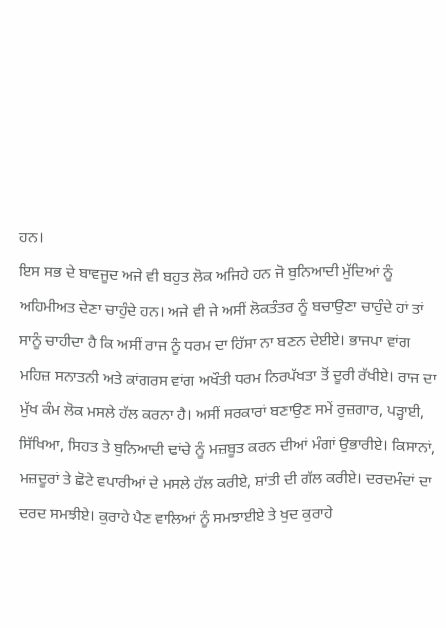ਹਨ।
ਇਸ ਸਭ ਦੇ ਬਾਵਜੂਦ ਅਜੇ ਵੀ ਬਹੁਤ ਲੋਕ ਅਜਿਹੇ ਹਨ ਜੋ ਬੁਨਿਆਦੀ ਮੁੱਦਿਆਂ ਨੂੰ ਅਹਿਮੀਅਤ ਦੇਣਾ ਚਾਹੁੰਦੇ ਹਨ। ਅਜੇ ਵੀ ਜੇ ਅਸੀਂ ਲੋਕਤੰਤਰ ਨੂੰ ਬਚਾਉਣਾ ਚਾਹੁੰਦੇ ਹਾਂ ਤਾਂ ਸਾਨੂੰ ਚਾਹੀਦਾ ਹੈ ਕਿ ਅਸੀਂ ਰਾਜ ਨੂੰ ਧਰਮ ਦਾ ਹਿੱਸਾ ਨਾ ਬਣਨ ਦੇਈਏ। ਭਾਜਪਾ ਵਾਂਗ ਮਹਿਜ਼ ਸਨਾਤਨੀ ਅਤੇ ਕਾਂਗਰਸ ਵਾਂਗ ਅਖੌਤੀ ਧਰਮ ਨਿਰਪੱਖਤਾ ਤੋਂ ਦੂਰੀ ਰੱਖੀਏ। ਰਾਜ ਦਾ ਮੁੱਖ ਕੰਮ ਲੋਕ ਮਸਲੇ ਹੱਲ ਕਰਨਾ ਹੈ। ਅਸੀਂ ਸਰਕਾਰਾਂ ਬਣਾਉਣ ਸਮੇਂ ਰੁਜ਼ਗਾਰ, ਪੜ੍ਹਾਈ, ਸਿੱਖਿਆ, ਸਿਹਤ ਤੇ ਬੁਨਿਆਦੀ ਢਾਂਚੇ ਨੂੰ ਮਜ਼ਬੂਤ ਕਰਨ ਦੀਆਂ ਮੰਗਾਂ ਉਭਾਰੀਏ। ਕਿਸਾਨਾਂ, ਮਜ਼ਦੂਰਾਂ ਤੇ ਛੋਟੇ ਵਪਾਰੀਆਂ ਦੇ ਮਸਲੇ ਹੱਲ ਕਰੀਏ, ਸ਼ਾਂਤੀ ਦੀ ਗੱਲ ਕਰੀਏ। ਦਰਦਮੰਦਾਂ ਦਾ ਦਰਦ ਸਮਝੀਏ। ਕੁਰਾਹੇ ਪੈਣ ਵਾਲਿਆਂ ਨੂੰ ਸਮਝਾਈਏ ਤੇ ਖੁਦ ਕੁਰਾਹੇ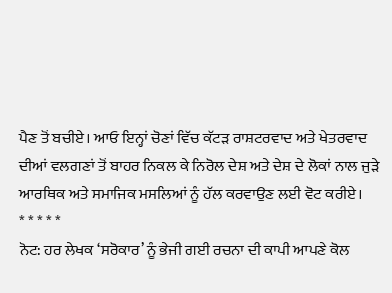ਪੈਣ ਤੋਂ ਬਚੀਏ। ਆਓ ਇਨ੍ਹਾਂ ਚੋਣਾਂ ਵਿੱਚ ਕੱਟੜ ਰਾਸ਼ਟਰਵਾਦ ਅਤੇ ਖੇਤਰਵਾਦ ਦੀਆਂ ਵਲਗਣਾਂ ਤੋਂ ਬਾਹਰ ਨਿਕਲ ਕੇ ਨਿਰੋਲ ਦੇਸ਼ ਅਤੇ ਦੇਸ਼ ਦੇ ਲੋਕਾਂ ਨਾਲ ਜੁੜੇ ਆਰਥਿਕ ਅਤੇ ਸਮਾਜਿਕ ਮਸਲਿਆਂ ਨੂੰ ਹੱਲ ਕਰਵਾਉਣ ਲਈ ਵੋਟ ਕਰੀਏ।
* * * * *
ਨੋਟ: ਹਰ ਲੇਖਕ ‘ਸਰੋਕਾਰ’ ਨੂੰ ਭੇਜੀ ਗਈ ਰਚਨਾ ਦੀ ਕਾਪੀ ਆਪਣੇ ਕੋਲ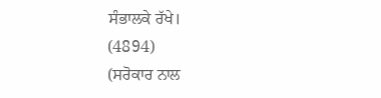ਸੰਭਾਲਕੇ ਰੱਖੇ।
(4894)
(ਸਰੋਕਾਰ ਨਾਲ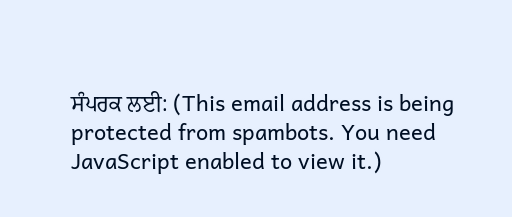ਸੰਪਰਕ ਲਈ: (This email address is being protected from spambots. You need JavaScript enabled to view it.)